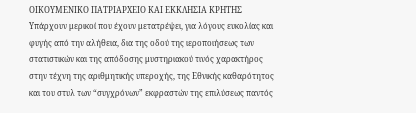ΟΙΚΟΥΜΕΝΙΚΟ ΠΑΤΡΙΑΡΧΕΙΟ ΚΑΙ ΕΚΚΛΗΣΙΑ ΚΡΗΤΗΣ
Υπάρχουν μερικοί που έχουν μετατρέψει, για λόγους ευκολίας και φυγής από την αλήθεια, δια της οδού της ιεροποιήσεως των στατιστικών και της απόδοσης μυστηριακού τινός χαρακτήρος στην τέχνη της αριθμητικής υπεροχής, της Εθνικής καθαρότητος και του στυλ των “συγχρόνων” εκφραστών της επιλύσεως παντός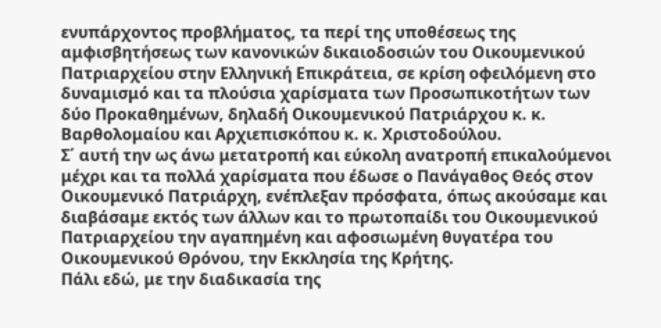ενυπάρχοντος προβλήματος, τα περί της υποθέσεως της αμφισβητήσεως των κανονικών δικαιοδοσιών του Οικουμενικού Πατριαρχείου στην Ελληνική Επικράτεια, σε κρίση οφειλόμενη στο δυναμισμό και τα πλούσια χαρίσματα των Προσωπικοτήτων των δύο Προκαθημένων, δηλαδή Οικουμενικού Πατριάρχου κ. κ. Βαρθολομαίου και Αρχιεπισκόπου κ. κ. Χριστοδούλου.
Σ΄ αυτή την ως άνω μετατροπή και εύκολη ανατροπή επικαλούμενοι μέχρι και τα πολλά χαρίσματα που έδωσε ο Πανάγαθος Θεός στον Οικουμενικό Πατριάρχη, ενέπλεξαν πρόσφατα, όπως ακούσαμε και διαβάσαμε εκτός των άλλων και το πρωτοπαίδι του Οικουμενικού Πατριαρχείου την αγαπημένη και αφοσιωμένη θυγατέρα του Οικουμενικού Θρόνου, την Εκκλησία της Κρήτης.
Πάλι εδώ, με την διαδικασία της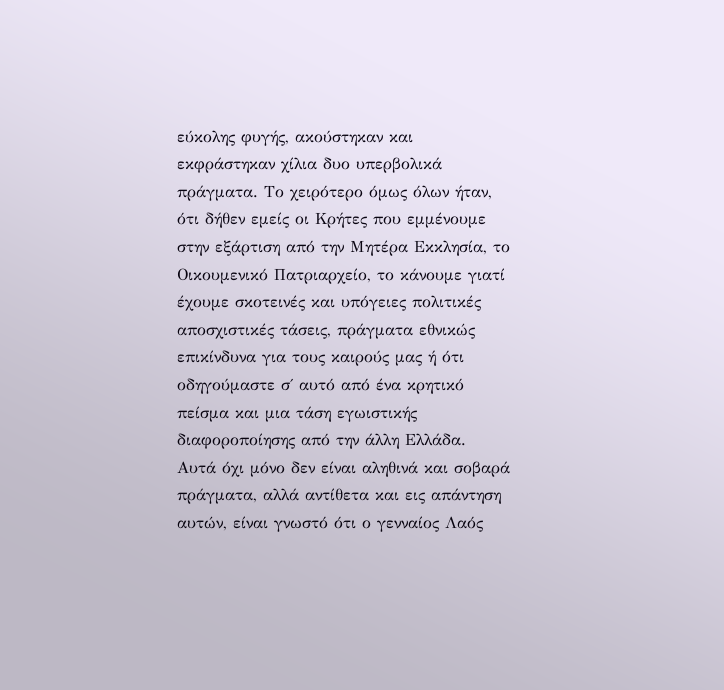εύκολης φυγής, ακούστηκαν και εκφράστηκαν χίλια δυο υπερβολικά πράγματα. Το χειρότερο όμως όλων ήταν, ότι δήθεν εμείς οι Κρήτες που εμμένουμε στην εξάρτιση από την Μητέρα Εκκλησία, το Οικουμενικό Πατριαρχείο, το κάνουμε γιατί έχουμε σκοτεινές και υπόγειες πολιτικές αποσχιστικές τάσεις, πράγματα εθνικώς επικίνδυνα για τους καιρούς μας ή ότι οδηγούμαστε σ΄ αυτό από ένα κρητικό πείσμα και μια τάση εγωιστικής διαφοροποίησης από την άλλη Ελλάδα.
Αυτά όχι μόνο δεν είναι αληθινά και σοβαρά πράγματα, αλλά αντίθετα και εις απάντηση αυτών, είναι γνωστό ότι ο γενναίος Λαός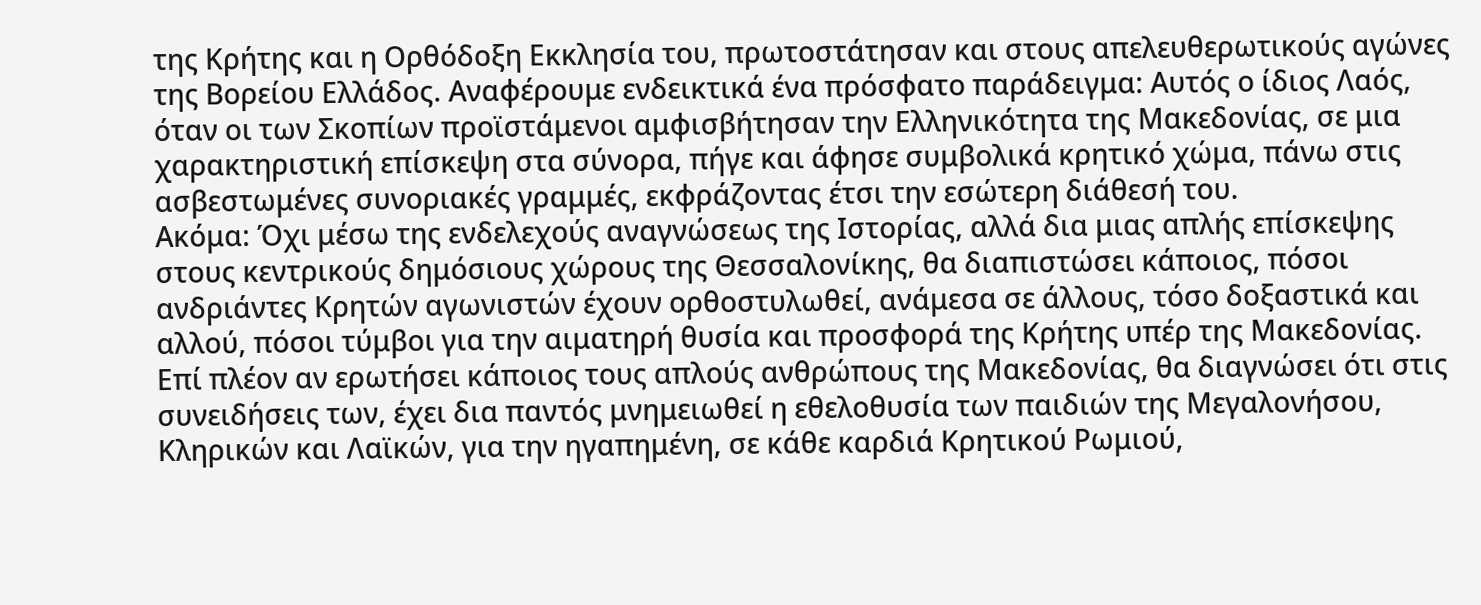της Κρήτης και η Ορθόδοξη Εκκλησία του, πρωτοστάτησαν και στους απελευθερωτικούς αγώνες της Βορείου Ελλάδος. Αναφέρουμε ενδεικτικά ένα πρόσφατο παράδειγμα: Αυτός ο ίδιος Λαός, όταν οι των Σκοπίων προϊστάμενοι αμφισβήτησαν την Ελληνικότητα της Μακεδονίας, σε μια χαρακτηριστική επίσκεψη στα σύνορα, πήγε και άφησε συμβολικά κρητικό χώμα, πάνω στις ασβεστωμένες συνοριακές γραμμές, εκφράζοντας έτσι την εσώτερη διάθεσή του.
Ακόμα: Όχι μέσω της ενδελεχούς αναγνώσεως της Ιστορίας, αλλά δια μιας απλής επίσκεψης στους κεντρικούς δημόσιους χώρους της Θεσσαλονίκης, θα διαπιστώσει κάποιος, πόσοι ανδριάντες Κρητών αγωνιστών έχουν ορθοστυλωθεί, ανάμεσα σε άλλους, τόσο δοξαστικά και αλλού, πόσοι τύμβοι για την αιματηρή θυσία και προσφορά της Κρήτης υπέρ της Μακεδονίας.
Επί πλέον αν ερωτήσει κάποιος τους απλούς ανθρώπους της Μακεδονίας, θα διαγνώσει ότι στις συνειδήσεις των, έχει δια παντός μνημειωθεί η εθελοθυσία των παιδιών της Μεγαλονήσου, Κληρικών και Λαϊκών, για την ηγαπημένη, σε κάθε καρδιά Κρητικού Ρωμιού,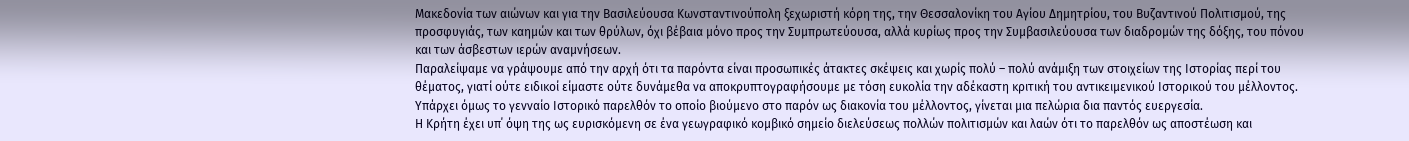Μακεδονία των αιώνων και για την Βασιλεύουσα Κωνσταντινούπολη ξεχωριστή κόρη της, την Θεσσαλονίκη του Αγίου Δημητρίου, του Βυζαντινού Πολιτισμού, της προσφυγιάς, των καημών και των θρύλων, όχι βέβαια μόνο προς την Συμπρωτεύουσα, αλλά κυρίως προς την Συμβασιλεύουσα των διαδρομών της δόξης, του πόνου και των άσβεστων ιερών αναμνήσεων.
Παραλείψαμε να γράψουμε από την αρχή ότι τα παρόντα είναι προσωπικές άτακτες σκέψεις και χωρίς πολύ – πολύ ανάμιξη των στοιχείων της Ιστορίας περί του θέματος, γιατί ούτε ειδικοί είμαστε ούτε δυνάμεθα να αποκρυπτογραφήσουμε με τόση ευκολία την αδέκαστη κριτική του αντικειμενικού Ιστορικού του μέλλοντος.
Υπάρχει όμως το γενναίο Ιστορικό παρελθόν το οποίο βιούμενο στο παρόν ως διακονία του μέλλοντος, γίνεται μια πελώρια δια παντός ευεργεσία.
Η Κρήτη έχει υπ΄ όψη της ως ευρισκόμενη σε ένα γεωγραφικό κομβικό σημείο διελεύσεως πολλών πολιτισμών και λαών ότι το παρελθόν ως αποστέωση και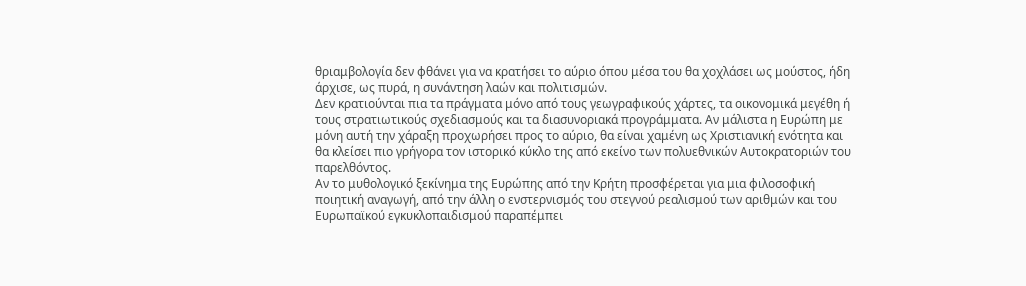θριαμβολογία δεν φθάνει για να κρατήσει το αύριο όπου μέσα του θα χοχλάσει ως μούστος, ήδη άρχισε, ως πυρά, η συνάντηση λαών και πολιτισμών.
Δεν κρατιούνται πια τα πράγματα μόνο από τους γεωγραφικούς χάρτες, τα οικονομικά μεγέθη ή τους στρατιωτικούς σχεδιασμούς και τα διασυνοριακά προγράμματα. Αν μάλιστα η Ευρώπη με μόνη αυτή την χάραξη προχωρήσει προς το αύριο, θα είναι χαμένη ως Χριστιανική ενότητα και θα κλείσει πιο γρήγορα τον ιστορικό κύκλο της από εκείνο των πολυεθνικών Αυτοκρατοριών του παρελθόντος.
Αν το μυθολογικό ξεκίνημα της Ευρώπης από την Κρήτη προσφέρεται για μια φιλοσοφική ποιητική αναγωγή, από την άλλη ο ενστερνισμός του στεγνού ρεαλισμού των αριθμών και του Ευρωπαϊκού εγκυκλοπαιδισμού παραπέμπει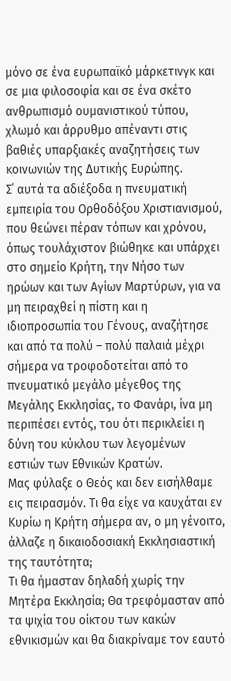μόνο σε ένα ευρωπαϊκό μάρκετινγκ και σε μια φιλοσοφία και σε ένα σκέτο ανθρωπισμό ουμανιστικού τύπου, χλωμό και άρρυθμο απέναντι στις βαθιές υπαρξιακές αναζητήσεις των κοινωνιών της Δυτικής Ευρώπης.
Σ΄ αυτά τα αδιέξοδα η πνευματική εμπειρία του Ορθοδόξου Χριστιανισμού, που θεώνει πέραν τόπων και χρόνου, όπως τουλάχιστον βιώθηκε και υπάρχει στο σημείο Κρήτη, την Νήσο των ηρώων και των Αγίων Μαρτύρων, για να μη πειραχθεί η πίστη και η ιδιοπροσωπία του Γένους, αναζήτησε και από τα πολύ – πολύ παλαιά μέχρι σήμερα να τροφοδοτείται από το πνευματικό μεγάλο μέγεθος της Μεγάλης Εκκλησίας, το Φανάρι, ίνα μη περιπέσει εντός, του ότι περικλείει η δύνη του κύκλου των λεγομένων εστιών των Εθνικών Κρατών.
Μας φύλαξε ο Θεός και δεν εισήλθαμε εις πειρασμόν. Τι θα είχε να καυχάται εν Κυρίω η Κρήτη σήμερα αν, ο μη γένοιτο, άλλαζε η δικαιοδοσιακή Εκκλησιαστική της ταυτότητα;
Τι θα ήμασταν δηλαδή χωρίς την Μητέρα Εκκλησία; Θα τρεφόμασταν από τα ψιχία του οίκτου των κακών εθνικισμών και θα διακρίναμε τον εαυτό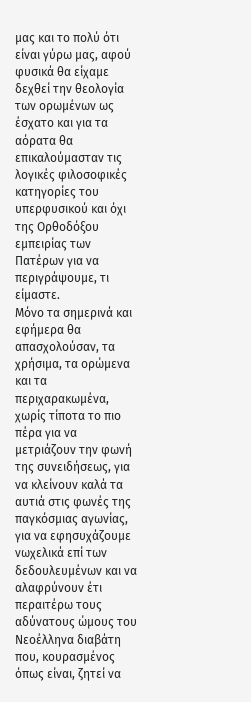μας και το πολύ ότι είναι γύρω μας, αφού φυσικά θα είχαμε δεχθεί την θεολογία των ορωμένων ως έσχατο και για τα αόρατα θα επικαλούμασταν τις λογικές φιλοσοφικές κατηγορίες του υπερφυσικού και όχι της Ορθοδόξου εμπειρίας των Πατέρων για να περιγράψουμε, τι είμαστε.
Μόνο τα σημερινά και εφήμερα θα απασχολούσαν, τα χρήσιμα, τα ορώμενα και τα περιχαρακωμένα, χωρίς τίποτα το πιο πέρα για να μετριάζουν την φωνή της συνειδήσεως, για να κλείνουν καλά τα αυτιά στις φωνές της παγκόσμιας αγωνίας, για να εφησυχάζουμε νωχελικά επί των δεδουλευμένων και να αλαφρύνουν έτι περαιτέρω τους αδύνατους ώμους του Νεοέλληνα διαβάτη που, κουρασμένος όπως είναι, ζητεί να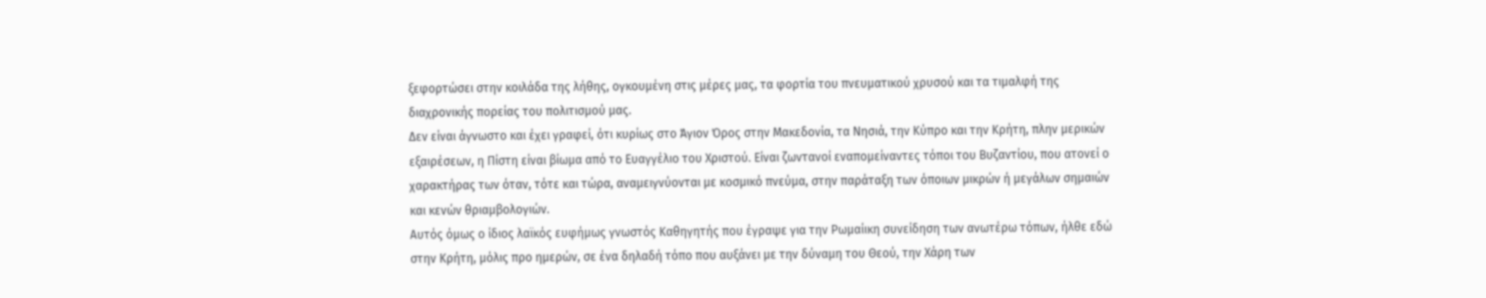ξεφορτώσει στην κοιλάδα της λήθης, ογκουμένη στις μέρες μας, τα φορτία του πνευματικού χρυσού και τα τιμαλφή της διαχρονικής πορείας του πολιτισμού μας.
Δεν είναι άγνωστο και έχει γραφεί, ότι κυρίως στο Άγιον Όρος στην Μακεδονία, τα Νησιά, την Κύπρο και την Κρήτη, πλην μερικών εξαιρέσεων, η Πίστη είναι βίωμα από το Ευαγγέλιο του Χριστού. Είναι ζωντανοί εναπομείναντες τόποι του Βυζαντίου, που ατονεί ο χαρακτήρας των όταν, τότε και τώρα, αναμειγνύονται με κοσμικό πνεύμα, στην παράταξη των όποιων μικρών ή μεγάλων σημαιών και κενών θριαμβολογιών.
Αυτός όμως ο ίδιος λαϊκός ευφήμως γνωστός Καθηγητής που έγραψε για την Ρωμαίικη συνείδηση των ανωτέρω τόπων, ήλθε εδώ στην Κρήτη, μόλις προ ημερών, σε ένα δηλαδή τόπο που αυξάνει με την δύναμη του Θεού, την Χάρη των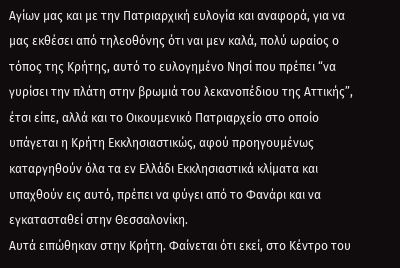Αγίων μας και με την Πατριαρχική ευλογία και αναφορά, για να μας εκθέσει από τηλεοθόνης ότι ναι μεν καλά, πολύ ωραίος ο τόπος της Κρήτης, αυτό το ευλογημένο Νησί που πρέπει “να γυρίσει την πλάτη στην βρωμιά του λεκανοπέδιου της Αττικής”, έτσι είπε, αλλά και το Οικουμενικό Πατριαρχείο στο οποίο υπάγεται η Κρήτη Εκκλησιαστικώς, αφού προηγουμένως καταργηθούν όλα τα εν Ελλάδι Εκκλησιαστικά κλίματα και υπαχθούν εις αυτό, πρέπει να φύγει από το Φανάρι και να εγκατασταθεί στην Θεσσαλονίκη.
Αυτά ειπώθηκαν στην Κρήτη. Φαίνεται ότι εκεί, στο Κέντρο του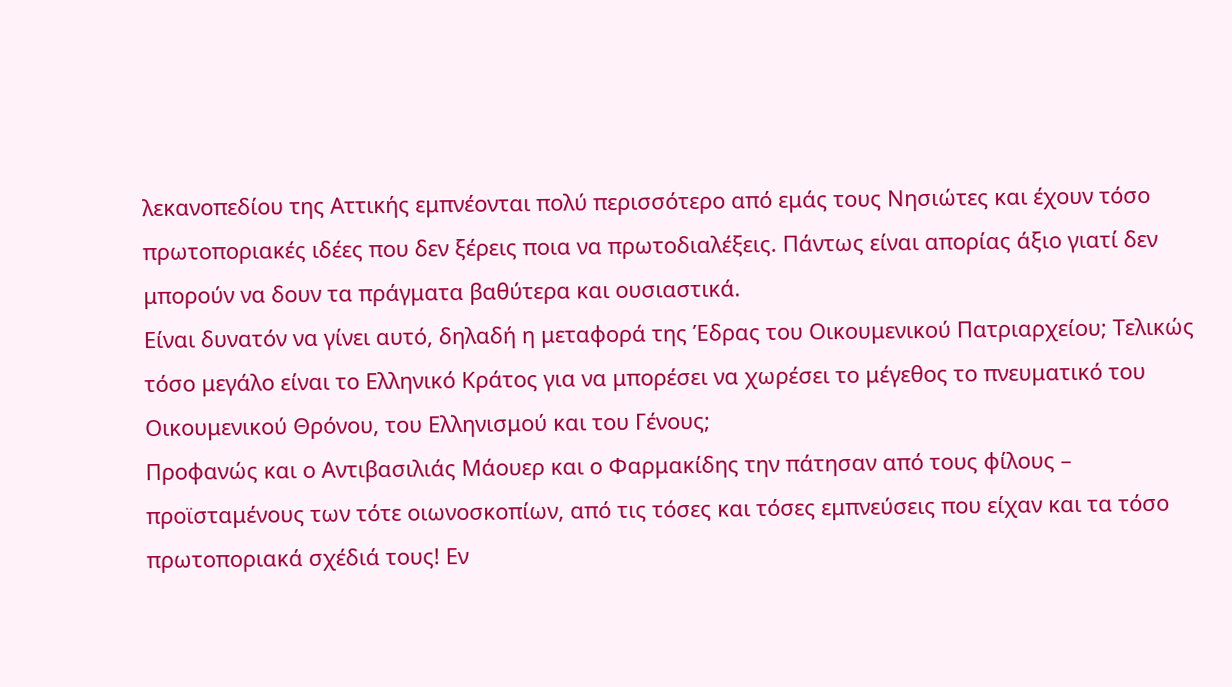λεκανοπεδίου της Αττικής εμπνέονται πολύ περισσότερο από εμάς τους Νησιώτες και έχουν τόσο πρωτοποριακές ιδέες που δεν ξέρεις ποια να πρωτοδιαλέξεις. Πάντως είναι απορίας άξιο γιατί δεν μπορούν να δουν τα πράγματα βαθύτερα και ουσιαστικά.
Είναι δυνατόν να γίνει αυτό, δηλαδή η μεταφορά της Έδρας του Οικουμενικού Πατριαρχείου; Τελικώς τόσο μεγάλο είναι το Ελληνικό Κράτος για να μπορέσει να χωρέσει το μέγεθος το πνευματικό του Οικουμενικού Θρόνου, του Ελληνισμού και του Γένους;
Προφανώς και ο Αντιβασιλιάς Μάουερ και ο Φαρμακίδης την πάτησαν από τους φίλους – προϊσταμένους των τότε οιωνοσκοπίων, από τις τόσες και τόσες εμπνεύσεις που είχαν και τα τόσο πρωτοποριακά σχέδιά τους! Εν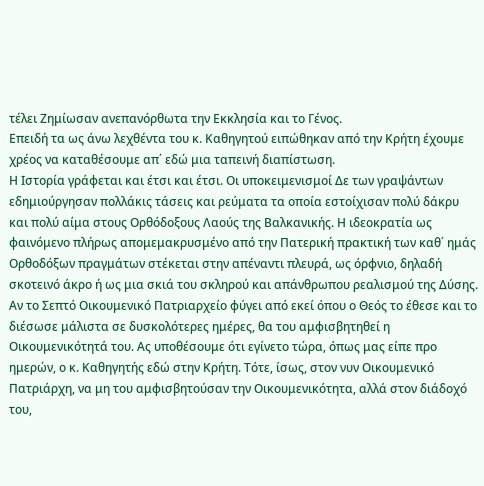τέλει Ζημίωσαν ανεπανόρθωτα την Εκκλησία και το Γένος.
Επειδή τα ως άνω λεχθέντα του κ. Καθηγητού ειπώθηκαν από την Κρήτη έχουμε χρέος να καταθέσουμε απ΄ εδώ μια ταπεινή διαπίστωση.
Η Ιστορία γράφεται και έτσι και έτσι. Οι υποκειμενισμοί Δε των γραψάντων εδημιούργησαν πολλάκις τάσεις και ρεύματα τα οποία εστοίχισαν πολύ δάκρυ και πολύ αίμα στους Ορθόδοξους Λαούς της Βαλκανικής. Η ιδεοκρατία ως φαινόμενο πλήρως απομεμακρυσμένο από την Πατερική πρακτική των καθ΄ ημάς Ορθοδόξων πραγμάτων στέκεται στην απέναντι πλευρά, ως όρφνιο, δηλαδή σκοτεινό άκρο ή ως μια σκιά του σκληρού και απάνθρωπου ρεαλισμού της Δύσης.
Αν το Σεπτό Οικουμενικό Πατριαρχείο φύγει από εκεί όπου ο Θεός το έθεσε και το διέσωσε μάλιστα σε δυσκολότερες ημέρες, θα του αμφισβητηθεί η Οικουμενικότητά του. Ας υποθέσουμε ότι εγίνετο τώρα, όπως μας είπε προ ημερών, ο κ. Καθηγητής εδώ στην Κρήτη. Τότε, ίσως, στον νυν Οικουμενικό Πατριάρχη, να μη του αμφισβητούσαν την Οικουμενικότητα, αλλά στον διάδοχό του,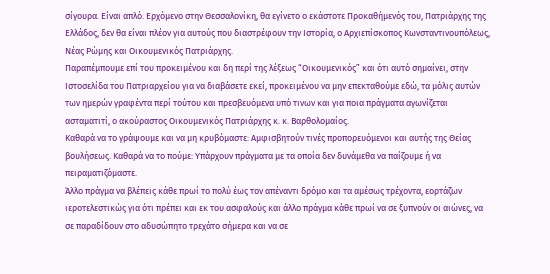σίγουρα. Είναι απλό. Ερχόμενο στην Θεσσαλονίκη, θα εγίνετο ο εκάστοτε Προκαθήμενός του, Πατριάρχης της Ελλάδος, δεν θα είναι πλέον για αυτούς που διαστρέφουν την Ιστορία, ο Αρχιεπίσκοπος Κωνσταντινουπόλεως, Νέας Ρώμης και Οικουμενικός Πατριάρχης.
Παραπέμπουμε επί του προκειμένου και δη περί της λέξεως “Οικουμενικός” και ότι αυτό σημαίνει, στην Ιστοσελίδα του Πατριαρχείου για να διαβάσετε εκεί, προκειμένου να μην επεκταθούμε εδώ, τα μόλις αυτών των ημερών γραφέντα περί τούτου και πρεσβευόμενα υπό τινων και για ποια πράγματα αγωνίζεται ασταματιτί, ο ακούραστος Οικουμενικός Πατριάρχης κ. κ. Βαρθολομαίος.
Καθαρά να το γράψουμε και να μη κρυβόμαστε: Αμφισβητούν τινές προπορευόμενοι και αυτής της Θείας βουλήσεως. Καθαρά να το πούμε: Υπάρχουν πράγματα με τα οποία δεν δυνάμεθα να παίζουμε ή να πειραματιζόμαστε.
Άλλο πράγμα να βλέπεις κάθε πρωί το πολύ έως τον απέναντι δρόμο και τα αμέσως τρέχοντα, εορτάζων ιεροτελεστικώς για ότι πρέπει και εκ του ασφαλούς και άλλο πράγμα κάθε πρωί να σε ξυπνούν οι αιώνες, να σε παραδίδουν στο αδυσώπητο τρεχάτο σήμερα και να σε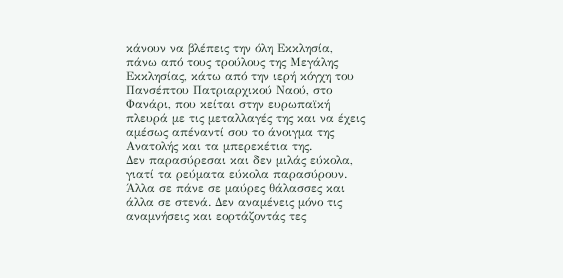κάνουν να βλέπεις την όλη Εκκλησία, πάνω από τους τρούλους της Μεγάλης Εκκλησίας, κάτω από την ιερή κόγχη του Πανσέπτου Πατριαρχικού Ναού, στο Φανάρι, που κείται στην ευρωπαϊκή πλευρά με τις μεταλλαγές της και να έχεις αμέσως απέναντί σου το άνοιγμα της Ανατολής και τα μπερεκέτια της.
Δεν παρασύρεσαι και δεν μιλάς εύκολα, γιατί τα ρεύματα εύκολα παρασύρουν. Άλλα σε πάνε σε μαύρες θάλασσες και άλλα σε στενά. Δεν αναμένεις μόνο τις αναμνήσεις και εορτάζοντάς τες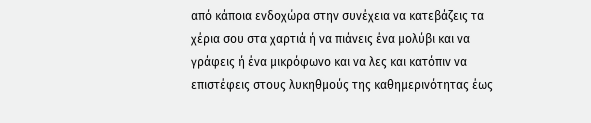από κάποια ενδοχώρα στην συνέχεια να κατεβάζεις τα χέρια σου στα χαρτιά ή να πιάνεις ένα μολύβι και να γράφεις ή ένα μικρόφωνο και να λες και κατόπιν να επιστέφεις στους λυκηθμούς της καθημερινότητας έως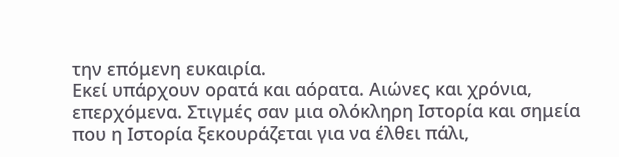την επόμενη ευκαιρία.
Εκεί υπάρχουν ορατά και αόρατα. Αιώνες και χρόνια, επερχόμενα. Στιγμές σαν μια ολόκληρη Ιστορία και σημεία που η Ιστορία ξεκουράζεται για να έλθει πάλι,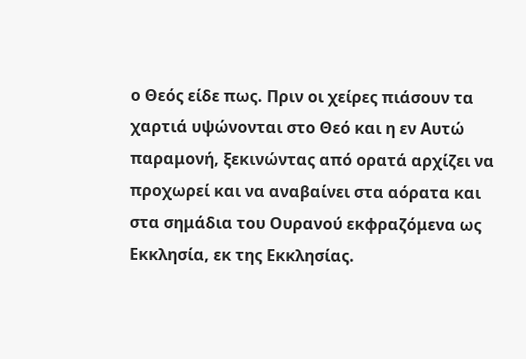ο Θεός είδε πως. Πριν οι χείρες πιάσουν τα χαρτιά υψώνονται στο Θεό και η εν Αυτώ παραμονή, ξεκινώντας από ορατά αρχίζει να προχωρεί και να αναβαίνει στα αόρατα και στα σημάδια του Ουρανού εκφραζόμενα ως Εκκλησία, εκ της Εκκλησίας.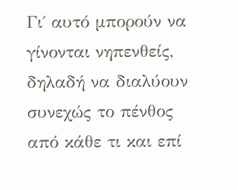Γι΄ αυτό μπορούν να γίνονται νηπενθείς, δηλαδή να διαλύουν συνεχώς το πένθος από κάθε τι και επί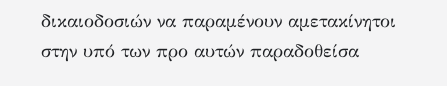δικαιοδοσιών να παραμένουν αμετακίνητοι στην υπό των προ αυτών παραδοθείσα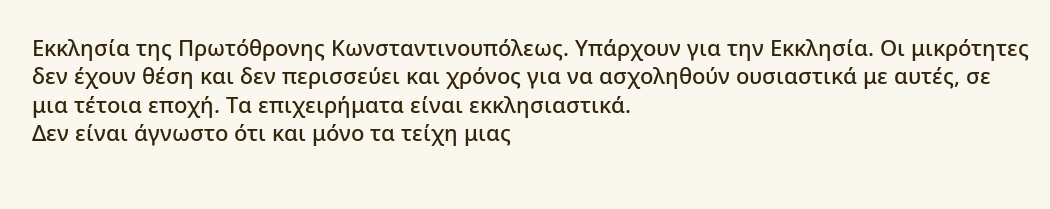Εκκλησία της Πρωτόθρονης Κωνσταντινουπόλεως. Υπάρχουν για την Εκκλησία. Οι μικρότητες δεν έχουν θέση και δεν περισσεύει και χρόνος για να ασχοληθούν ουσιαστικά με αυτές, σε μια τέτοια εποχή. Τα επιχειρήματα είναι εκκλησιαστικά.
Δεν είναι άγνωστο ότι και μόνο τα τείχη μιας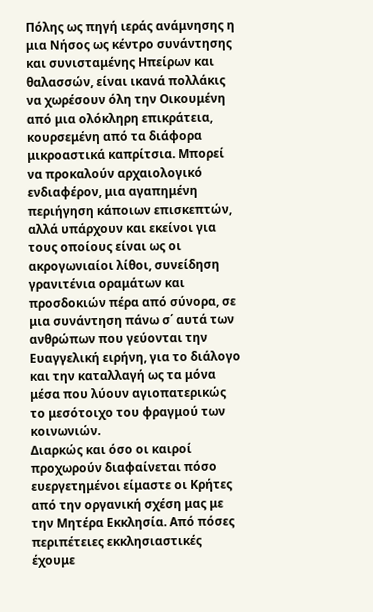Πόλης ως πηγή ιεράς ανάμνησης η μια Νήσος ως κέντρο συνάντησης και συνισταμένης Ηπείρων και θαλασσών, είναι ικανά πολλάκις να χωρέσουν όλη την Οικουμένη από μια ολόκληρη επικράτεια, κουρσεμένη από τα διάφορα μικροαστικά καπρίτσια. Μπορεί να προκαλούν αρχαιολογικό ενδιαφέρον, μια αγαπημένη περιήγηση κάποιων επισκεπτών, αλλά υπάρχουν και εκείνοι για τους οποίους είναι ως οι ακρογωνιαίοι λίθοι, συνείδηση γρανιτένια οραμάτων και προσδοκιών πέρα από σύνορα, σε μια συνάντηση πάνω σ΄ αυτά των ανθρώπων που γεύονται την Ευαγγελική ειρήνη, για το διάλογο και την καταλλαγή ως τα μόνα μέσα που λύουν αγιοπατερικώς το μεσότοιχο του φραγμού των κοινωνιών.
Διαρκώς και όσο οι καιροί προχωρούν διαφαίνεται πόσο ευεργετημένοι είμαστε οι Κρήτες από την οργανική σχέση μας με την Μητέρα Εκκλησία. Από πόσες περιπέτειες εκκλησιαστικές έχουμε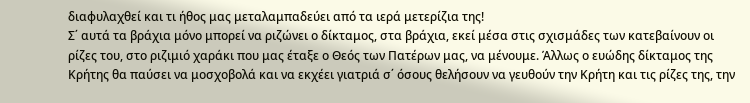διαφυλαχθεί και τι ήθος μας μεταλαμπαδεύει από τα ιερά μετερίζια της!
Σ΄ αυτά τα βράχια μόνο μπορεί να ριζώνει ο δίκταμος, στα βράχια, εκεί μέσα στις σχισμάδες των κατεβαίνουν οι ρίζες του, στο ριζιμιό χαράκι που μας έταξε ο Θεός των Πατέρων μας, να μένουμε. Άλλως ο ευώδης δίκταμος της Κρήτης θα παύσει να μοσχοβολά και να εκχέει γιατριά σ΄ όσους θελήσουν να γευθούν την Κρήτη και τις ρίζες της, την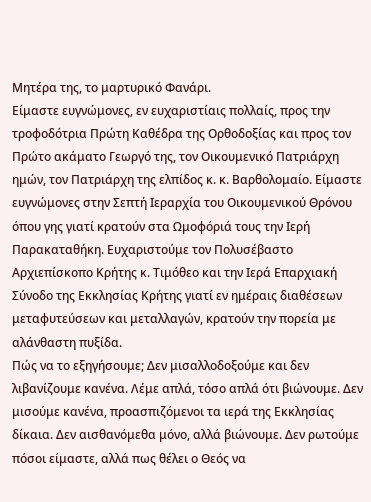Μητέρα της, το μαρτυρικό Φανάρι.
Είμαστε ευγνώμονες, εν ευχαριστίαις πολλαίς, προς την τροφοδότρια Πρώτη Καθέδρα της Ορθοδοξίας και προς τον Πρώτο ακάματο Γεωργό της, τον Οικουμενικό Πατριάρχη ημών, τον Πατριάρχη της ελπίδος κ. κ. Βαρθολομαίο. Είμαστε ευγνώμονες στην Σεπτή Ιεραρχία του Οικουμενικού Θρόνου όπου γης γιατί κρατούν στα Ωμοφόριά τους την Ιερή Παρακαταθήκη. Ευχαριστούμε τον Πολυσέβαστο Αρχιεπίσκοπο Κρήτης κ. Τιμόθεο και την Ιερά Επαρχιακή Σύνοδο της Εκκλησίας Κρήτης γιατί εν ημέραις διαθέσεων μεταφυτεύσεων και μεταλλαγών, κρατούν την πορεία με αλάνθαστη πυξίδα.
Πώς να το εξηγήσουμε; Δεν μισαλλοδοξούμε και δεν λιβανίζουμε κανένα. Λέμε απλά, τόσο απλά ότι βιώνουμε. Δεν μισούμε κανένα, προασπιζόμενοι τα ιερά της Εκκλησίας δίκαια. Δεν αισθανόμεθα μόνο, αλλά βιώνουμε. Δεν ρωτούμε πόσοι είμαστε, αλλά πως θέλει ο Θεός να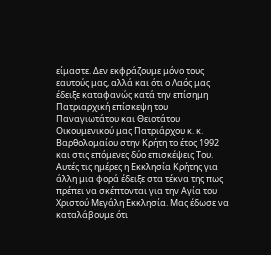είμαστε. Δεν εκφράζουμε μόνο τους εαυτούς μας, αλλά και ότι ο Λαός μας έδειξε καταφανώς κατά την επίσημη Πατριαρχική επίσκεψη του Παναγιωτάτου και Θειοτάτου Οικουμενικού μας Πατριάρχου κ. κ. Βαρθολομαίου στην Κρήτη το έτος 1992 και στις επόμενες δύο επισκέψεις Του.
Αυτές τις ημέρες η Εκκλησία Κρήτης για άλλη μια φορά έδειξε στα τέκνα της πως πρέπει να σκέπτονται για την Αγία του Χριστού Μεγάλη Εκκλησία. Μας έδωσε να καταλάβουμε ότι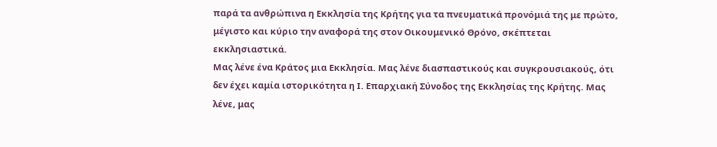παρά τα ανθρώπινα η Εκκλησία της Κρήτης για τα πνευματικά προνόμιά της με πρώτο, μέγιστο και κύριο την αναφορά της στον Οικουμενικό Θρόνο, σκέπτεται εκκλησιαστικά.
Μας λένε ένα Κράτος μια Εκκλησία. Μας λένε διασπαστικούς και συγκρουσιακούς, ότι δεν έχει καμία ιστορικότητα η Ι. Επαρχιακή Σύνοδος της Εκκλησίας της Κρήτης. Μας λένε, μας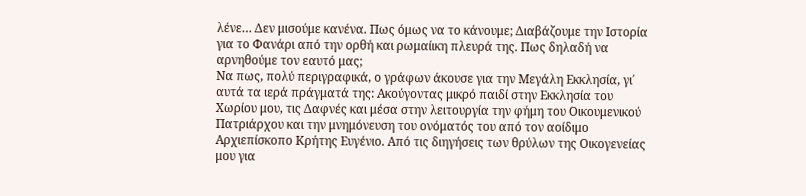λένε… Δεν μισούμε κανένα. Πως όμως να το κάνουμε; Διαβάζουμε την Ιστορία για το Φανάρι από την ορθή και ρωμαίικη πλευρά της. Πως δηλαδή να αρνηθούμε τον εαυτό μας;
Να πως, πολύ περιγραφικά, ο γράφων άκουσε για την Μεγάλη Εκκλησία, γι΄ αυτά τα ιερά πράγματά της: Ακούγοντας μικρό παιδί στην Εκκλησία του Χωρίου μου, τις Δαφνές και μέσα στην λειτουργία την φήμη του Οικουμενικού Πατριάρχου και την μνημόνευση του ονόματός του από τον αοίδιμο Αρχιεπίσκοπο Κρήτης Ευγένιο. Από τις διηγήσεις των θρύλων της Οικογενείας μου για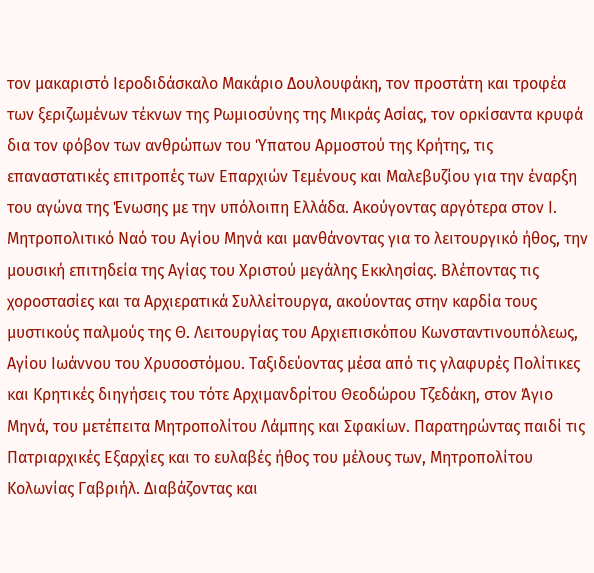τον μακαριστό Ιεροδιδάσκαλο Μακάριο Δουλουφάκη, τον προστάτη και τροφέα των ξεριζωμένων τέκνων της Ρωμιοσύνης της Μικράς Ασίας, τον ορκίσαντα κρυφά δια τον φόβον των ανθρώπων του Ύπατου Αρμοστού της Κρήτης, τις επαναστατικές επιτροπές των Επαρχιών Τεμένους και Μαλεβυζίου για την έναρξη του αγώνα της Ένωσης με την υπόλοιπη Ελλάδα. Ακούγοντας αργότερα στον Ι. Μητροπολιτικό Ναό του Αγίου Μηνά και μανθάνοντας για το λειτουργικό ήθος, την μουσική επιτηδεία της Αγίας του Χριστού μεγάλης Εκκλησίας. Βλέποντας τις χοροστασίες και τα Αρχιερατικά Συλλείτουργα, ακούοντας στην καρδία τους μυστικούς παλμούς της Θ. Λειτουργίας του Αρχιεπισκόπου Κωνσταντινουπόλεως, Αγίου Ιωάννου του Χρυσοστόμου. Ταξιδεύοντας μέσα από τις γλαφυρές Πολίτικες και Κρητικές διηγήσεις του τότε Αρχιμανδρίτου Θεοδώρου Τζεδάκη, στον Άγιο Μηνά, του μετέπειτα Μητροπολίτου Λάμπης και Σφακίων. Παρατηρώντας παιδί τις Πατριαρχικές Εξαρχίες και το ευλαβές ήθος του μέλους των, Μητροπολίτου Κολωνίας Γαβριήλ. Διαβάζοντας και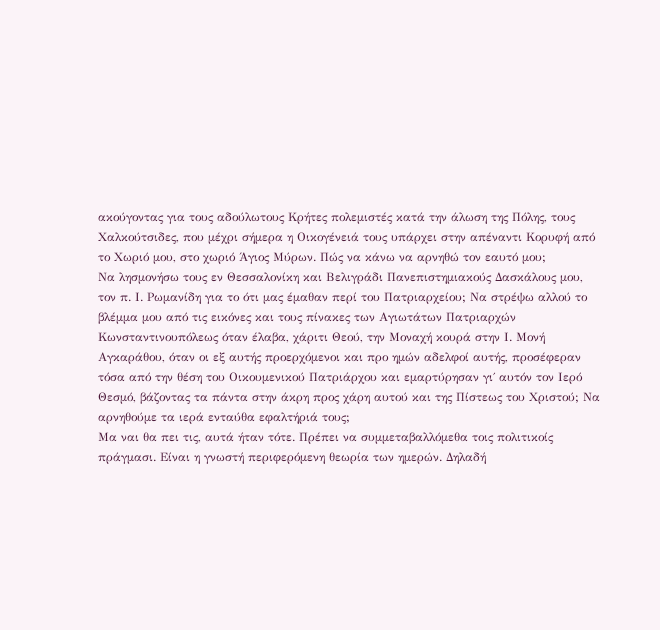ακούγοντας για τους αδούλωτους Κρήτες πολεμιστές κατά την άλωση της Πόλης, τους Χαλκούτσιδες, που μέχρι σήμερα η Οικογένειά τους υπάρχει στην απέναντι Κορυφή από το Χωριό μου, στο χωριό Άγιος Μύρων. Πώς να κάνω να αρνηθώ τον εαυτό μου;
Να λησμονήσω τους εν Θεσσαλονίκη και Βελιγράδι Πανεπιστημιακούς Δασκάλους μου, τον π. Ι. Ρωμανίδη για το ότι μας έμαθαν περί του Πατριαρχείου; Να στρέψω αλλού το βλέμμα μου από τις εικόνες και τους πίνακες των Αγιωτάτων Πατριαρχών Κωνσταντινουπόλεως όταν έλαβα, χάριτι Θεού, την Μοναχή κουρά στην Ι. Μονή Αγκαράθου, όταν οι εξ αυτής προερχόμενοι και προ ημών αδελφοί αυτής, προσέφεραν τόσα από την θέση του Οικουμενικού Πατριάρχου και εμαρτύρησαν γι΄ αυτόν τον Ιερό Θεσμό, βάζοντας τα πάντα στην άκρη προς χάρη αυτού και της Πίστεως του Χριστού; Να αρνηθούμε τα ιερά ενταύθα εφαλτήριά τους;
Μα ναι θα πει τις, αυτά ήταν τότε. Πρέπει να συμμεταβαλλόμεθα τοις πολιτικοίς πράγμασι. Είναι η γνωστή περιφερόμενη θεωρία των ημερών. Δηλαδή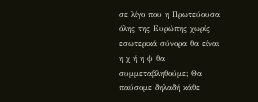σε λίγο που η Πρωτεύουσα όλης της Ευρώπης χωρίς εσωτερικά σύνορα θα είναι η χ ή η ψ θα συμμεταβληθούμε; Θα παύσομε δηλαδή κάθε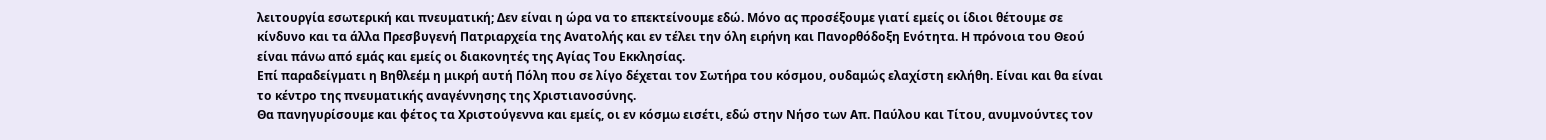λειτουργία εσωτερική και πνευματική; Δεν είναι η ώρα να το επεκτείνουμε εδώ. Μόνο ας προσέξουμε γιατί εμείς οι ίδιοι θέτουμε σε κίνδυνο και τα άλλα Πρεσβυγενή Πατριαρχεία της Ανατολής και εν τέλει την όλη ειρήνη και Πανορθόδοξη Ενότητα. Η πρόνοια του Θεού είναι πάνω από εμάς και εμείς οι διακονητές της Αγίας Του Εκκλησίας.
Επί παραδείγματι η Βηθλεέμ η μικρή αυτή Πόλη που σε λίγο δέχεται τον Σωτήρα του κόσμου, ουδαμώς ελαχίστη εκλήθη. Είναι και θα είναι το κέντρο της πνευματικής αναγέννησης της Χριστιανοσύνης.
Θα πανηγυρίσουμε και φέτος τα Χριστούγεννα και εμείς, οι εν κόσμω εισέτι, εδώ στην Νήσο των Απ. Παύλου και Τίτου, ανυμνούντες τον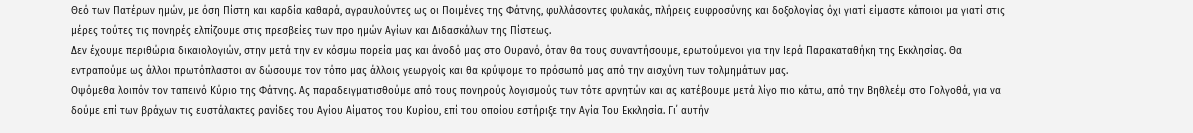Θεό των Πατέρων ημών, με όση Πίστη και καρδία καθαρά, αγραυλούντες ως οι Ποιμένες της Φάτνης, φυλλάσοντες φυλακάς, πλήρεις ευφροσύνης και δοξολογίας όχι γιατί είμαστε κάποιοι μα γιατί στις μέρες τούτες τις πονηρές ελπίζουμε στις πρεσβείες των προ ημών Αγίων και Διδασκάλων της Πίστεως.
Δεν έχουμε περιθώρια δικαιολογιών, στην μετά την εν κόσμω πορεία μας και άνοδό μας στο Ουρανό, όταν θα τους συναντήσουμε, ερωτούμενοι για την Ιερά Παρακαταθήκη της Εκκλησίας. Θα εντραπούμε ως άλλοι πρωτόπλαστοι αν δώσουμε τον τόπο μας άλλοις γεωργοίς και θα κρύψομε το πρόσωπό μας από την αισχύνη των τολμημάτων μας.
Οψόμεθα λοιπόν τον ταπεινό Κύριο της Φάτνης. Ας παραδειγματισθούμε από τους πονηρούς λογισμούς των τότε αρνητών και ας κατέβουμε μετά λίγο πιο κάτω, από την Βηθλεέμ στο Γολγοθά, για να δούμε επί των βράχων τις ευστάλακτες ρανίδες του Αγίου Αίματος του Κυρίου, επί του οποίου εστήριξε την Αγία Του Εκκλησία. Γι΄ αυτήν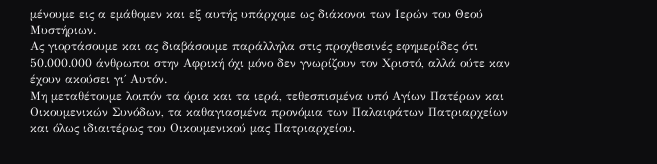μένουμε εις α εμάθομεν και εξ αυτής υπάρχομε ως διάκονοι των Ιερών του Θεού Μυστήριων.
Ας γιορτάσουμε και ας διαβάσουμε παράλληλα στις προχθεσινές εφημερίδες ότι 50.000.000 άνθρωποι στην Αφρική όχι μόνο δεν γνωρίζουν τον Χριστό, αλλά ούτε καν έχουν ακούσει γι΄ Αυτόν.
Μη μεταθέτουμε λοιπόν τα όρια και τα ιερά, τεθεσπισμένα υπό Αγίων Πατέρων και Οικουμενικών Συνόδων, τα καθαγιασμένα προνόμια των Παλαιφάτων Πατριαρχείων και όλως ιδιαιτέρως του Οικουμενικού μας Πατριαρχείου.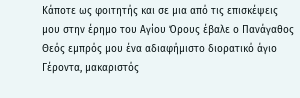Κάποτε ως φοιτητής και σε μια από τις επισκέψεις μου στην έρημο του Αγίου Όρους έβαλε ο Πανάγαθος Θεός εμπρός μου ένα αδιαφήμιστο διορατικό άγιο Γέροντα, μακαριστός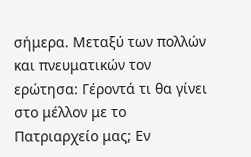σήμερα. Μεταξύ των πολλών και πνευματικών τον ερώτησα: Γέροντά τι θα γίνει στο μέλλον με το Πατριαρχείο μας; Εν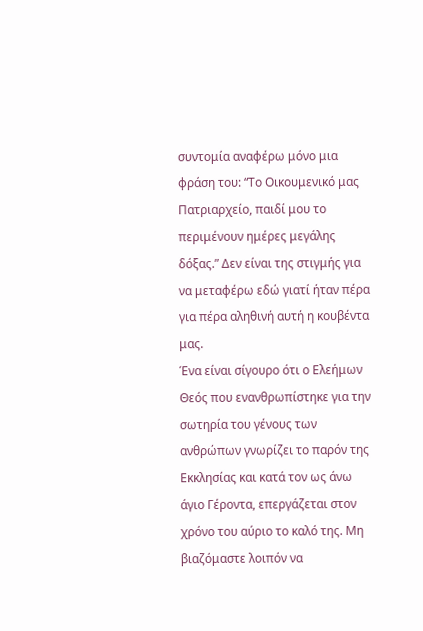συντομία αναφέρω μόνο μια φράση του: “Το Οικουμενικό μας Πατριαρχείο, παιδί μου το περιμένουν ημέρες μεγάλης δόξας.” Δεν είναι της στιγμής για να μεταφέρω εδώ γιατί ήταν πέρα για πέρα αληθινή αυτή η κουβέντα μας.
Ένα είναι σίγουρο ότι ο Ελεήμων Θεός που ενανθρωπίστηκε για την σωτηρία του γένους των ανθρώπων γνωρίζει το παρόν της Εκκλησίας και κατά τον ως άνω άγιο Γέροντα, επεργάζεται στον χρόνο του αύριο το καλό της. Μη βιαζόμαστε λοιπόν να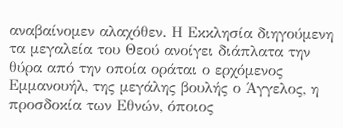αναβαίνομεν αλαχόθεν. Η Εκκλησία διηγούμενη τα μεγαλεία του Θεού ανοίγει διάπλατα την θύρα από την οποία οράται ο ερχόμενος Εμμανουήλ, της μεγάλης βουλής ο Άγγελος, η προσδοκία των Εθνών, όποιος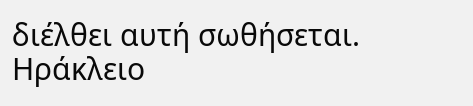διέλθει αυτή σωθήσεται.
Ηράκλειο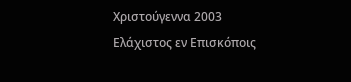Χριστούγεννα 2003
Ελάχιστος εν Επισκόποις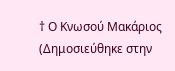† Ο Κνωσού Μακάριος
(Δημοσιεύθηκε στην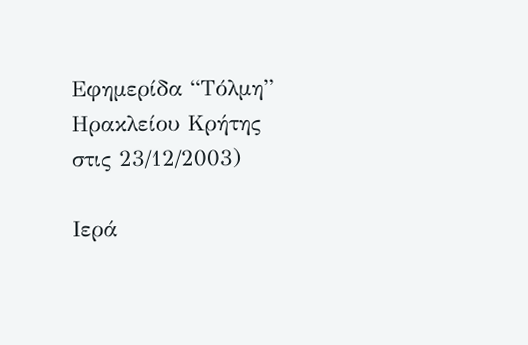Εφημερίδα “Τόλμη” Ηρακλείου Κρήτης στις 23/12/2003)

Ιερά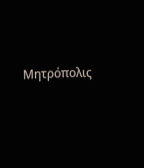Μητρόπολις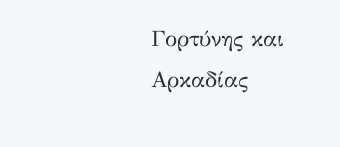Γορτύνης και Αρκαδίας